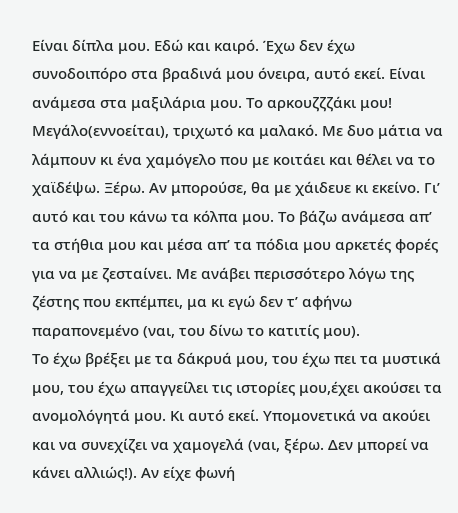Είναι δίπλα μου. Εδώ και καιρό. Έχω δεν έχω συνοδοιπόρο στα βραδινά μου όνειρα, αυτό εκεί. Είναι ανάμεσα στα μαξιλάρια μου. Το αρκουζζζάκι μου!
Μεγάλο(εννοείται), τριχωτό κα μαλακό. Με δυο μάτια να λάμπουν κι ένα χαμόγελο που με κοιτάει και θέλει να το χαϊδέψω. Ξέρω. Αν μπορούσε, θα με χάιδευε κι εκείνο. Γι’ αυτό και του κάνω τα κόλπα μου. Το βάζω ανάμεσα απ’ τα στήθια μου και μέσα απ’ τα πόδια μου αρκετές φορές για να με ζεσταίνει. Με ανάβει περισσότερο λόγω της ζέστης που εκπέμπει, μα κι εγώ δεν τ’ αφήνω παραπονεμένο (ναι, του δίνω το κατιτίς μου).
Το έχω βρέξει με τα δάκρυά μου, του έχω πει τα μυστικά μου, του έχω απαγγείλει τις ιστορίες μου,έχει ακούσει τα ανομολόγητά μου. Κι αυτό εκεί. Υπομονετικά να ακούει και να συνεχίζει να χαμογελά (ναι, ξέρω. Δεν μπορεί να κάνει αλλιώς!). Αν είχε φωνή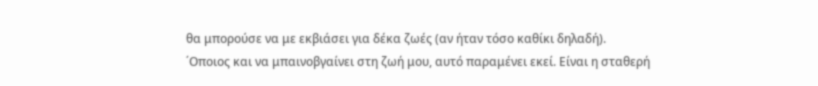θα μπορούσε να με εκβιάσει για δέκα ζωές (αν ήταν τόσο καθίκι δηλαδή).
΄Οποιος και να μπαινοβγαίνει στη ζωή μου, αυτό παραμένει εκεί. Είναι η σταθερή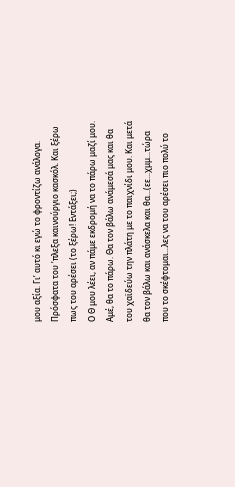μου αξία. Γι’ αυτό κι εγώ το φροντίζω ανάλογα. Πρόσφατα του ’πλεξα καινούργιο κασκόλ. Και ξέρω πως του αρέσει (το ξέρω! Εντάξει;)
Ο Θ μου λέει, αν πάμε εκδρομή να το πάρω μαζί μου. Αμέ, θα το πάρω. Θα τον βάλω ανάμεσά μας και θα του χαϊδεύω την πλάτη με το παιχνίδι μου. Και μετά θα τον βάλω και ανάσκελα και θα...(εε...χμμ...τώρα που το σκέφτομαι...λες να του αρέσει πιο πολύ το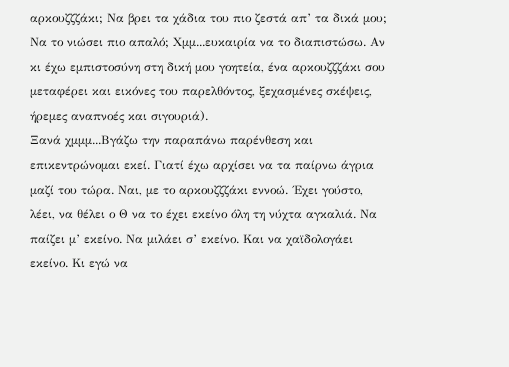αρκουζζζάκι; Να βρει τα χάδια του πιο ζεστά απ’ τα δικά μου; Να το νιώσει πιο απαλό; Χμμ...ευκαιρία να το διαπιστώσω. Αν κι έχω εμπιστοσύνη στη δική μου γοητεία, ένα αρκουζζζάκι σου μεταφέρει και εικόνες του παρελθόντος, ξεχασμένες σκέψεις, ήρεμες αναπνοές και σιγουριά).
Ξανά χμμμ...Βγάζω την παραπάνω παρένθεση και επικεντρώνομαι εκεί. Γιατί έχω αρχίσει να τα παίρνω άγρια μαζί του τώρα. Ναι, με το αρκουζζζάκι εννοώ. ΄Εχει γούστο, λέει, να θέλει ο Θ να το έχει εκείνο όλη τη νύχτα αγκαλιά. Να παίζει μ’ εκείνο. Να μιλάει σ’ εκείνο. Και να χαϊδολογάει εκείνο. Κι εγώ να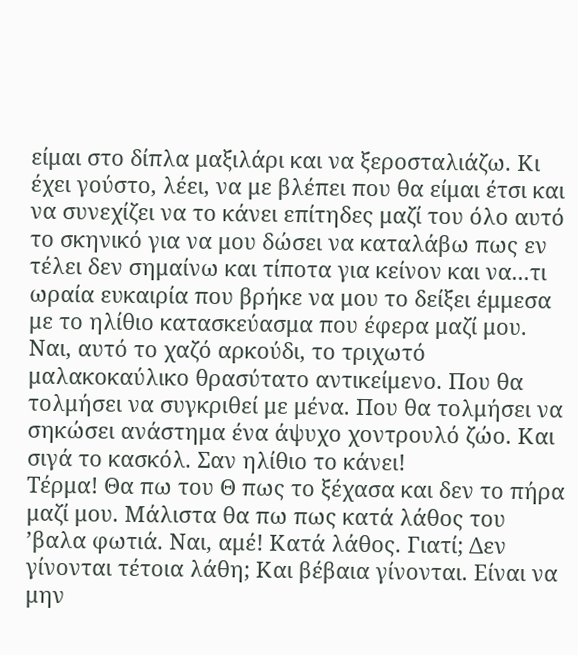είμαι στο δίπλα μαξιλάρι και να ξεροσταλιάζω. Κι έχει γούστο, λέει, να με βλέπει που θα είμαι έτσι και να συνεχίζει να το κάνει επίτηδες μαζί του όλο αυτό το σκηνικό για να μου δώσει να καταλάβω πως εν τέλει δεν σημαίνω και τίποτα για κείνον και να...τι ωραία ευκαιρία που βρήκε να μου το δείξει έμμεσα με το ηλίθιο κατασκεύασμα που έφερα μαζί μου. Ναι, αυτό το χαζό αρκούδι, το τριχωτό μαλακοκαύλικο θρασύτατο αντικείμενο. Που θα τολμήσει να συγκριθεί με μένα. Που θα τολμήσει να σηκώσει ανάστημα ένα άψυχο χοντρουλό ζώο. Και σιγά το κασκόλ. Σαν ηλίθιο το κάνει!
Τέρμα! Θα πω του Θ πως το ξέχασα και δεν το πήρα μαζί μου. Μάλιστα θα πω πως κατά λάθος του ’βαλα φωτιά. Ναι, αμέ! Κατά λάθος. Γιατί; Δεν γίνονται τέτοια λάθη; Και βέβαια γίνονται. Είναι να μην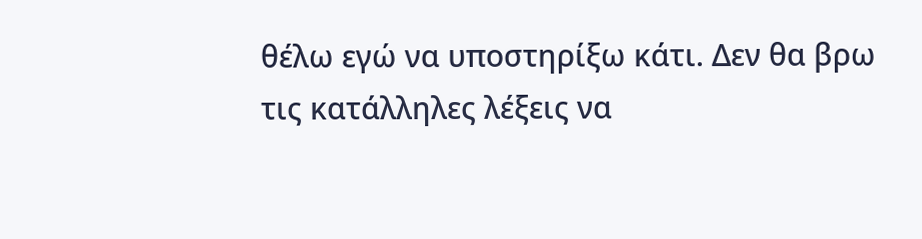θέλω εγώ να υποστηρίξω κάτι. Δεν θα βρω τις κατάλληλες λέξεις να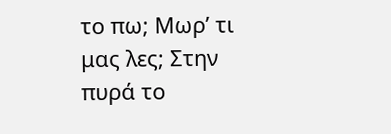το πω; Μωρ’ τι μας λες; Στην πυρά το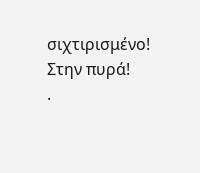σιχτιρισμένο! Στην πυρά!
.